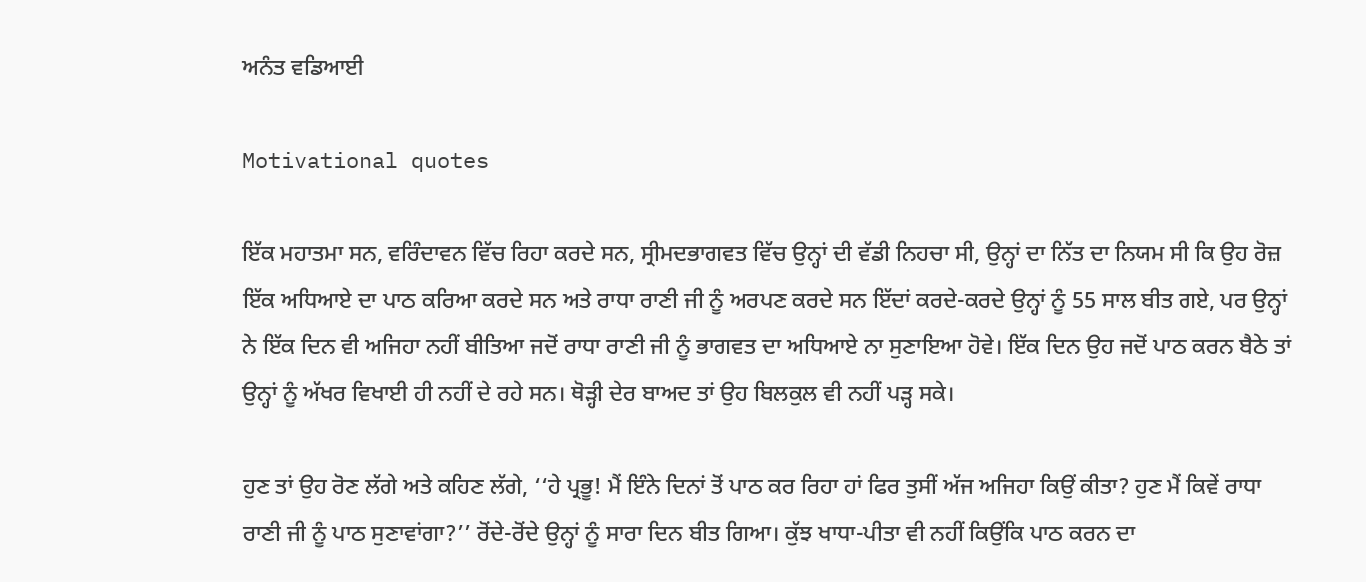ਅਨੰਤ ਵਡਿਆਈ

Motivational quotes

ਇੱਕ ਮਹਾਤਮਾ ਸਨ, ਵਰਿੰਦਾਵਨ ਵਿੱਚ ਰਿਹਾ ਕਰਦੇ ਸਨ, ਸ੍ਰੀਮਦਭਾਗਵਤ ਵਿੱਚ ਉਨ੍ਹਾਂ ਦੀ ਵੱਡੀ ਨਿਹਚਾ ਸੀ, ਉਨ੍ਹਾਂ ਦਾ ਨਿੱਤ ਦਾ ਨਿਯਮ ਸੀ ਕਿ ਉਹ ਰੋਜ਼ ਇੱਕ ਅਧਿਆਏ ਦਾ ਪਾਠ ਕਰਿਆ ਕਰਦੇ ਸਨ ਅਤੇ ਰਾਧਾ ਰਾਣੀ ਜੀ ਨੂੰ ਅਰਪਣ ਕਰਦੇ ਸਨ ਇੱਦਾਂ ਕਰਦੇ-ਕਰਦੇ ਉਨ੍ਹਾਂ ਨੂੰ 55 ਸਾਲ ਬੀਤ ਗਏ, ਪਰ ਉਨ੍ਹਾਂ ਨੇ ਇੱਕ ਦਿਨ ਵੀ ਅਜਿਹਾ ਨਹੀਂ ਬੀਤਿਆ ਜਦੋਂ ਰਾਧਾ ਰਾਣੀ ਜੀ ਨੂੰ ਭਾਗਵਤ ਦਾ ਅਧਿਆਏ ਨਾ ਸੁਣਾਇਆ ਹੋਵੇ। ਇੱਕ ਦਿਨ ਉਹ ਜਦੋਂ ਪਾਠ ਕਰਨ ਬੈਠੇ ਤਾਂ ਉਨ੍ਹਾਂ ਨੂੰ ਅੱਖਰ ਵਿਖਾਈ ਹੀ ਨਹੀਂ ਦੇ ਰਹੇ ਸਨ। ਥੋੜ੍ਹੀ ਦੇਰ ਬਾਅਦ ਤਾਂ ਉਹ ਬਿਲਕੁਲ ਵੀ ਨਹੀਂ ਪੜ੍ਹ ਸਕੇ।

ਹੁਣ ਤਾਂ ਉਹ ਰੋਣ ਲੱਗੇ ਅਤੇ ਕਹਿਣ ਲੱਗੇ, ‘‘ਹੇ ਪ੍ਰਭੂ! ਮੈਂ ਇੰਨੇ ਦਿਨਾਂ ਤੋਂ ਪਾਠ ਕਰ ਰਿਹਾ ਹਾਂ ਫਿਰ ਤੁਸੀਂ ਅੱਜ ਅਜਿਹਾ ਕਿਉਂ ਕੀਤਾ? ਹੁਣ ਮੈਂ ਕਿਵੇਂ ਰਾਧਾ ਰਾਣੀ ਜੀ ਨੂੰ ਪਾਠ ਸੁਣਾਵਾਂਗਾ?’’ ਰੋਂਦੇ-ਰੋਂਦੇ ਉਨ੍ਹਾਂ ਨੂੰ ਸਾਰਾ ਦਿਨ ਬੀਤ ਗਿਆ। ਕੁੱਝ ਖਾਧਾ-ਪੀਤਾ ਵੀ ਨਹੀਂ ਕਿਉਂਕਿ ਪਾਠ ਕਰਨ ਦਾ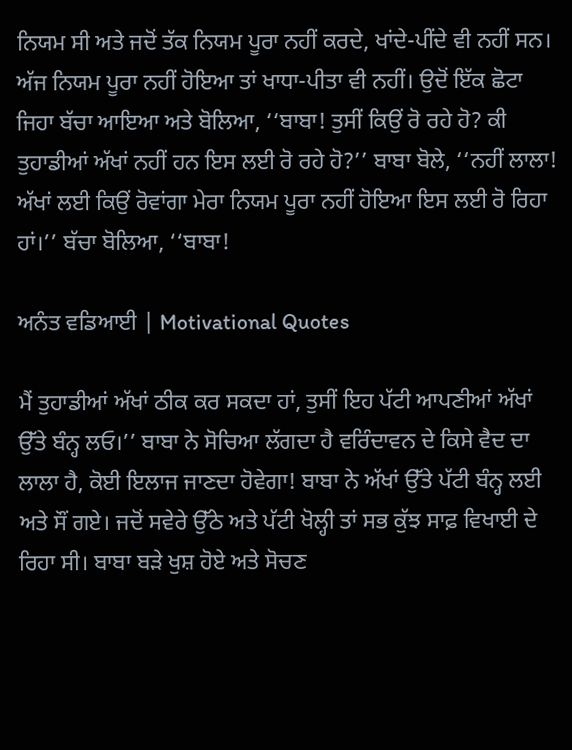ਨਿਯਮ ਸੀ ਅਤੇ ਜਦੋਂ ਤੱਕ ਨਿਯਮ ਪੂਰਾ ਨਹੀਂ ਕਰਦੇ, ਖਾਂਦੇ-ਪੀਂਦੇ ਵੀ ਨਹੀਂ ਸਨ। ਅੱਜ ਨਿਯਮ ਪੂਰਾ ਨਹੀਂ ਹੋਇਆ ਤਾਂ ਖਾਧਾ-ਪੀਤਾ ਵੀ ਨਹੀਂ। ਉਦੋਂ ਇੱਕ ਛੋਟਾ ਜਿਹਾ ਬੱਚਾ ਆਇਆ ਅਤੇ ਬੋਲਿਆ, ‘‘ਬਾਬਾ! ਤੁਸੀਂ ਕਿਉਂ ਰੋ ਰਹੇ ਹੋ? ਕੀ ਤੁਹਾਡੀਆਂ ਅੱਖਾਂ ਨਹੀਂ ਹਨ ਇਸ ਲਈ ਰੋ ਰਹੇ ਹੋ?’’ ਬਾਬਾ ਬੋਲੇ, ‘‘ਨਹੀਂ ਲਾਲਾ! ਅੱਖਾਂ ਲਈ ਕਿਉਂ ਰੋਵਾਂਗਾ ਮੇਰਾ ਨਿਯਮ ਪੂਰਾ ਨਹੀਂ ਹੋਇਆ ਇਸ ਲਈ ਰੋ ਰਿਹਾ ਹਾਂ।’’ ਬੱਚਾ ਬੋਲਿਆ, ‘‘ਬਾਬਾ!

ਅਨੰਤ ਵਡਿਆਈ | Motivational Quotes

ਮੈਂ ਤੁਹਾਡੀਆਂ ਅੱਖਾਂ ਠੀਕ ਕਰ ਸਕਦਾ ਹਾਂ, ਤੁਸੀਂ ਇਹ ਪੱਟੀ ਆਪਣੀਆਂ ਅੱਖਾਂ ਉੱਤੇ ਬੰਨ੍ਹ ਲਓ।’’ ਬਾਬਾ ਨੇ ਸੋਚਿਆ ਲੱਗਦਾ ਹੈ ਵਰਿੰਦਾਵਨ ਦੇ ਕਿਸੇ ਵੈਦ ਦਾ ਲਾਲਾ ਹੈ, ਕੋਈ ਇਲਾਜ ਜਾਣਦਾ ਹੋਵੇਗਾ! ਬਾਬਾ ਨੇ ਅੱਖਾਂ ਉੱਤੇ ਪੱਟੀ ਬੰਨ੍ਹ ਲਈ ਅਤੇ ਸੌਂ ਗਏ। ਜਦੋਂ ਸਵੇਰੇ ਉੱਠੇ ਅਤੇ ਪੱਟੀ ਖੋਲ੍ਹੀ ਤਾਂ ਸਭ ਕੁੱਝ ਸਾਫ਼ ਵਿਖਾਈ ਦੇ ਰਿਹਾ ਸੀ। ਬਾਬਾ ਬੜੇ ਖੁਸ਼ ਹੋਏ ਅਤੇ ਸੋਚਣ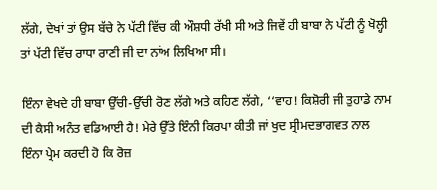ਲੱਗੇ, ਦੇਖਾਂ ਤਾਂ ਉਸ ਬੱਚੇ ਨੇ ਪੱਟੀ ਵਿੱਚ ਕੀ ਔਸ਼ਧੀ ਰੱਖੀ ਸੀ ਅਤੇ ਜਿਵੇਂ ਹੀ ਬਾਬਾ ਨੇ ਪੱਟੀ ਨੂੰ ਖੋਲ੍ਹੀ ਤਾਂ ਪੱਟੀ ਵਿੱਚ ਰਾਧਾ ਰਾਣੀ ਜੀ ਦਾ ਨਾਂਅ ਲਿਖਿਆ ਸੀ।

ਇੰਨਾ ਵੇਖਦੇ ਹੀ ਬਾਬਾ ਉੱਚੀ-ਉੱਚੀ ਰੋਣ ਲੱਗੇ ਅਤੇ ਕਹਿਣ ਲੱਗੇ, ‘‘ਵਾਹ! ਕਿਸ਼ੋਰੀ ਜੀ ਤੁਹਾਡੇ ਨਾਮ ਦੀ ਕੈਸੀ ਅਨੰਤ ਵਡਿਆਈ ਹੈ! ਮੇਰੇ ਉੱਤੇ ਇੰਨੀ ਕਿਰਪਾ ਕੀਤੀ ਜਾਂ ਖੁਦ ਸ੍ਰੀਮਦਭਾਗਵਤ ਨਾਲ ਇੰਨਾ ਪ੍ਰੇਮ ਕਰਦੀ ਹੋ ਕਿ ਰੋਜ਼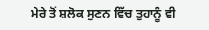ਮੇਰੇ ਤੋਂ ਸ਼ਲੋਕ ਸੁਣਨ ਵਿੱਚ ਤੁਹਾਨੂੰ ਵੀ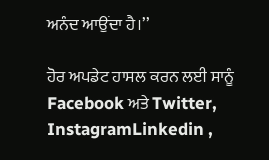ਅਨੰਦ ਆਉਂਦਾ ਹੈ।’’

ਹੋਰ ਅਪਡੇਟ ਹਾਸਲ ਕਰਨ ਲਈ ਸਾਨੂੰ Facebook ਅਤੇ Twitter, InstagramLinkedin ,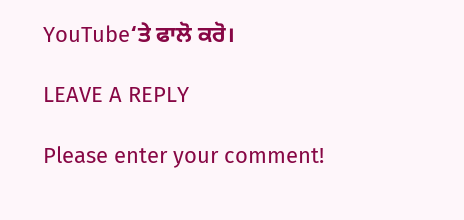YouTube‘ਤੇ ਫਾਲੋ ਕਰੋ।

LEAVE A REPLY

Please enter your comment!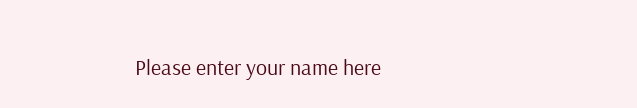Please enter your name here